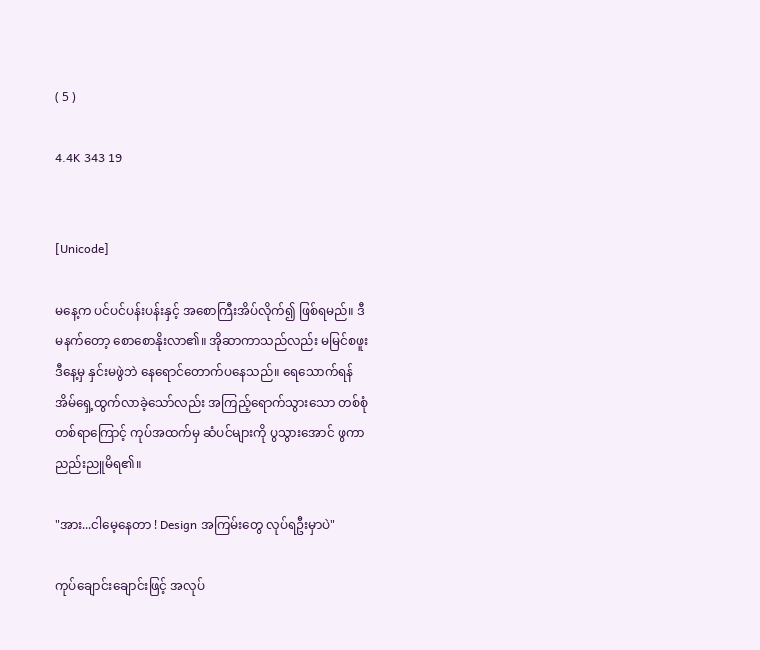( 5 )

4.4K 343 19


[Unicode]

မနေ့က ပင်ပင်ပန်းပန်းနှင့် အစောကြီးအိပ်လိုက်၍ ဖြစ်ရမည်။ ဒီမနက်တော့ စောစောနိုးလာ၏။ အိုဆာကာသည်လည်း မမြင်စဖူး ဒီနေ့မှ နှင်းမဖွဲဘဲ နေရောင်တောက်ပနေသည်။ ရေသောက်ရန် အိမ်ရှေ့ထွက်လာခဲ့သော်လည်း အကြည့်ရောက်သွားသော တစ်စုံတစ်ရာကြောင့် ကုပ်အထက်မှ ဆံပင်များကို ပွသွားအောင် ဖွကာ ညည်းညူမိရ၏။

"အား...ငါမေ့နေတာ ! Design အကြမ်းတွေ လုပ်ရဦးမှာပဲ"

ကုပ်ချောင်းချောင်းဖြင့် အလုပ်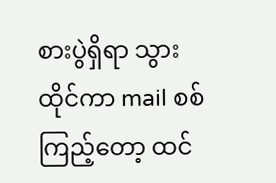စားပွဲရှိရာ သွားထိုင်ကာ mail စစ်ကြည့်တော့ ထင်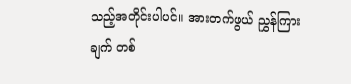သည့်အတိုင်းပါပင်။ အားတက်ဖွယ် ညွှန်ကြားချက် တစ်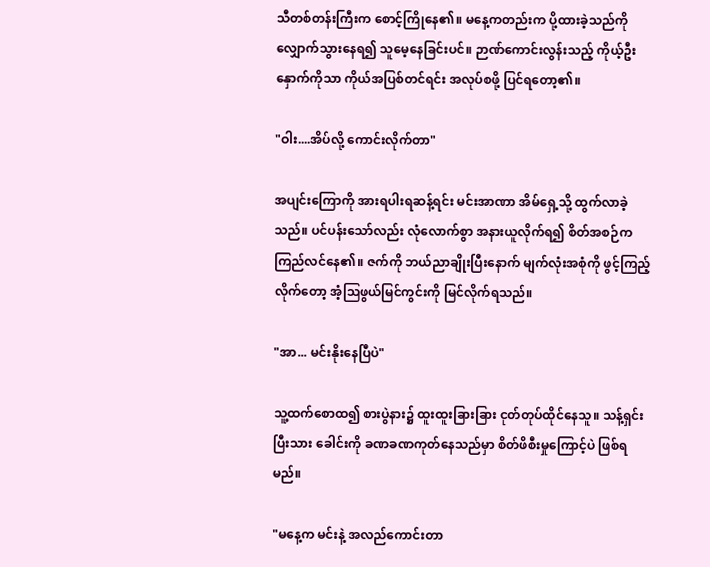သီတစ်တန်းကြီးက စောင့်ကြိုနေ၏။ မနေ့ကတည်းက ပို့ထားခဲ့သည်ကို လျှောက်သွားနေရ၍ သူမေ့နေခြင်းပင်။ ဉာဏ်ကောင်းလွန်းသည့် ကိုယ့်ဦးနှောက်ကိုသာ ကိုယ်အပြစ်တင်ရင်း အလုပ်စဖို့ ပြင်ရတော့၏။

"ဝါး....အိပ်လို့ ကောင်းလိုက်တာ"

အပျင်းကြောကို အားရပါးရဆန့်ရင်း မင်းအာဏာ အိမ်ရှေ့သို့ ထွက်လာခဲ့သည်။ ပင်ပန်းသော်လည်း လုံလောက်စွာ အနားယူလိုက်ရ၍ စိတ်အစဉ်က ကြည်လင်နေ၏။ ဇက်ကို ဘယ်ညာချိုးပြီးနောက် မျက်လုံးအစုံကို ဖွင့်ကြည့်လိုက်တော့ အံ့ဩဖွယ်မြင်ကွင်းကို မြင်လိုက်ရသည်။

"အာ... မင်းနိုးနေပြီပဲ"

သူ့ထက်စောထ၍ စားပွဲနား၌ ထူးထူးခြားခြား ငုတ်တုပ်ထိုင်နေသူ။ သန့်ရှင်းပြီးသား ခေါင်းကို ခဏခဏကုတ်နေသည်မှာ စိတ်ဖိစီးမှုကြောင့်ပဲ ဖြစ်ရမည်။

"မနေ့က မင်းနဲ့ အလည်ကောင်းတာ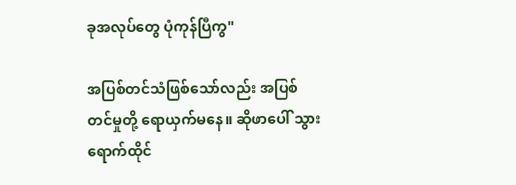ခုအလုပ်တွေ ပုံကုန်ပြီကွ"

အပြစ်တင်သံဖြစ်‌သော်လည်း အပြစ်တင်မှုတို့ ရောယှက်မနေ။ ဆိုဖာပေါ် သွားရောက်ထိုင်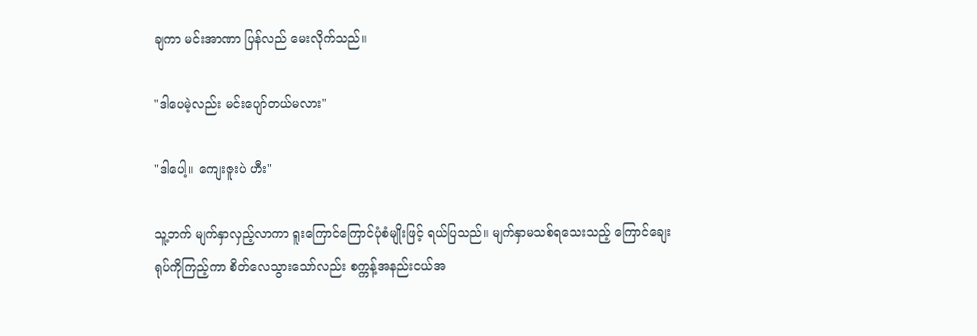ချကာ မင်းအာဏာ ပြန်လည်‌ မေးလိုက်သည်။

"ဒါပေမဲ့လည်း မင်းပျော်တယ်မလား"

"ဒါပေါ့။ ကျေးဇူးပဲ ဟီး"

သူ့ဘက် မျက်နှာလှည့်လာကာ ရူးကြောင်ကြောင်ပုံစံမျိုးဖြင့် ရယ်ပြသည်။ မျက်နှာမသစ်ရသေးသည့် ကြောင်ချေးရုပ်ကိုကြည့်ကာ စိတ်လေသွားသော်လည်း စက္ကန့်အနည်းငယ်အ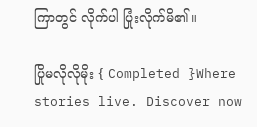ကြာတွင် လိုက်ပါ ပြုံးလိုက်မိ၏။

ပြိုမလိုလိုမိုး { Completed }Where stories live. Discover now